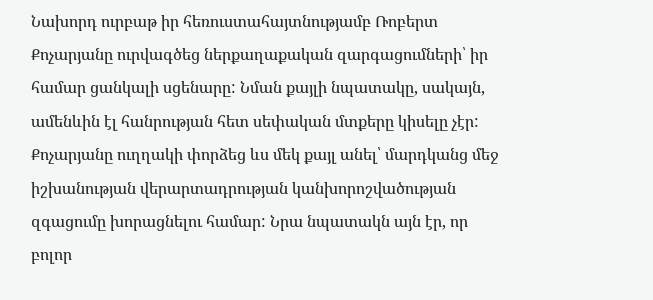Նախորդ ուրբաթ իր հեռուստահայտնությամբ Ռոբերտ Քոչարյանը ուրվագծեց ներքաղաքական զարգացումների՝ իր համար ցանկալի սցենարը: Նման քայլի նպատակը, սակայն, ամենևին էլ հանրության հետ սեփական մտքերը կիսելը չէր: Քոչարյանը ուղղակի փորձեց ևս մեկ քայլ անել՝ մարդկանց մեջ իշխանության վերարտադրության կանխորոշվածության զգացումը խորացնելու համար: Նրա նպատակն այն էր, որ բոլոր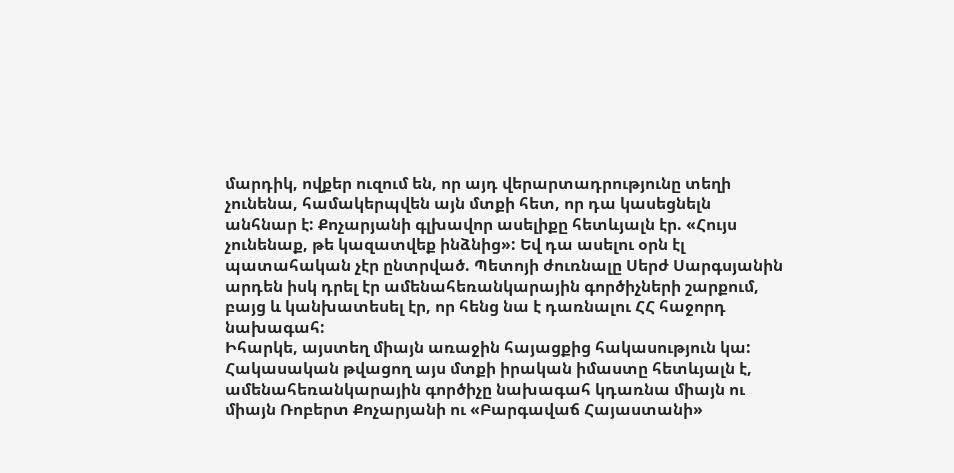մարդիկ, ովքեր ուզում են, որ այդ վերարտադրությունը տեղի չունենա, համակերպվեն այն մտքի հետ, որ դա կասեցնելն անհնար է: Քոչարյանի գլխավոր ասելիքը հետևյալն էր. «Հույս չունենաք, թե կազատվեք ինձնից»: Եվ դա ասելու օրն էլ պատահական չէր ընտրված. Պետոյի ժուռնալը Սերժ Սարգսյանին արդեն իսկ դրել էր ամենահեռանկարային գործիչների շարքում, բայց և կանխատեսել էր, որ հենց նա է դառնալու ՀՀ հաջորդ նախագահ:
Իհարկե, այստեղ միայն առաջին հայացքից հակասություն կա: Հակասական թվացող այս մտքի իրական իմաստը հետևյալն է, ամենահեռանկարային գործիչը նախագահ կդառնա միայն ու միայն Ռոբերտ Քոչարյանի ու «Բարգավաճ Հայաստանի»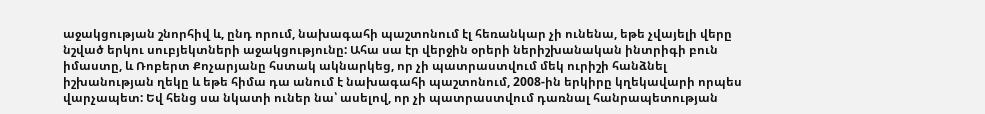աջակցության շնորհիվ և, ընդ որում, նախագահի պաշտոնում էլ հեռանկար չի ունենա, եթե չվայելի վերը նշված երկու սուբյեկտների աջակցությունը: Ահա սա էր վերջին օրերի ներիշխանական ինտրիգի բուն իմաստը, և Ռոբերտ Քոչարյանը հստակ ակնարկեց, որ չի պատրաստվում մեկ ուրիշի հանձնել իշխանության ղեկը և եթե հիմա դա անում է նախագահի պաշտոնում, 2008-ին երկիրը կղեկավարի որպես վարչապետ: Եվ հենց սա նկատի ուներ նա՝ ասելով, որ չի պատրաստվում դառնալ հանրապետության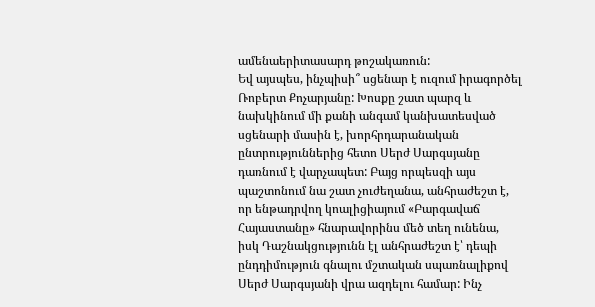ամենաերիտասարդ թոշակառուն:
Եվ այսպես, ինչպիսի՞ սցենար է ուզում իրագործել Ռոբերտ Քոչարյանը: Խոսքը շատ պարզ և նախկինում մի քանի անգամ կանխատեսված սցենարի մասին է, խորհրդարանական ընտրություններից հետո Սերժ Սարգսյանը դառնում է վարչապետ: Բայց որպեսզի այս պաշտոնում նա շատ չուժեղանա, անհրաժեշտ է, որ ենթադրվող կոալիցիայում «Բարգավաճ Հայաստանը» հնարավորինս մեծ տեղ ունենա, իսկ Դաշնակցությունն էլ անհրաժեշտ է՝ դեպի ընդդիմություն գնալու մշտական սպառնալիքով Սերժ Սարգսյանի վրա ազդելու համար: Ինչ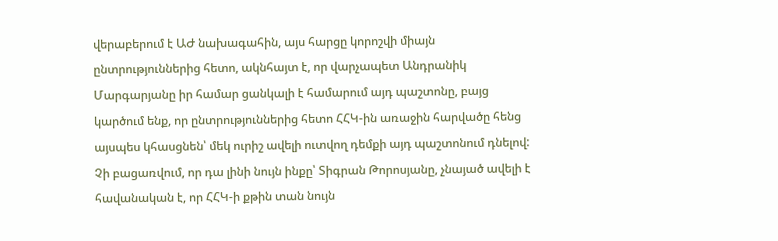վերաբերում է ԱԺ նախագահին, այս հարցը կորոշվի միայն ընտրություններից հետո, ակնհայտ է, որ վարչապետ Անդրանիկ Մարգարյանը իր համար ցանկալի է համարում այդ պաշտոնը, բայց կարծում ենք, որ ընտրություններից հետո ՀՀԿ-ին առաջին հարվածը հենց այսպես կհասցնեն՝ մեկ ուրիշ ավելի ուտվող դեմքի այդ պաշտոնում դնելով:
Չի բացառվում, որ դա լինի նույն ինքը՝ Տիգրան Թորոսյանը, չնայած ավելի է հավանական է, որ ՀՀԿ-ի քթին տան նույն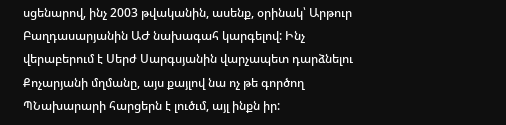սցենարով, ինչ 2003 թվականին, ասենք, օրինակ՝ Արթուր Բաղդասարյանին ԱԺ նախագահ կարգելով: Ինչ վերաբերում է Սերժ Սարգսյանին վարչապետ դարձնելու Քոչարյանի մղմանը, այս քայլով նա ոչ թե գործող ՊՆախարարի հարցերն է լուծւմ, այլ ինքն իր: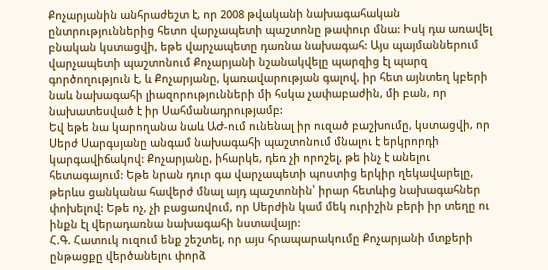Քոչարյանին անհրաժեշտ է, որ 2008 թվականի նախագահական ընտրություններից հետո վարչապետի պաշտոնը թափուր մնա: Իսկ դա առավել բնական կստացվի, եթե վարչապետը դառնա նախագահ: Այս պայմաններում վարչապետի պաշտոնում Քոչարյանի նշանակվելը պարզից էլ պարզ գործողություն է, և Քոչարյանը, կառավարության գալով, իր հետ այնտեղ կբերի նաև նախագահի լիազորությունների մի հսկա չափաբաժին, մի բան, որ նախատեսված է իր Սահմանադրությամբ:
Եվ եթե նա կարողանա նաև ԱԺ-ում ունենալ իր ուզած բաշխումը, կստացվի, որ Սերժ Սարգսյանը անգամ նախագահի պաշտոնում մնալու է երկրորդի կարգավիճակով: Քոչարյանը, իհարկե, դեռ չի որոշել, թե ինչ է անելու հետագայում: Եթե նրան դուր գա վարչապետի պոստից երկիր ղեկավարելը, թերևս ցանկանա հավերժ մնալ այդ պաշտոնին՝ իրար հետևից նախագահներ փոխելով: Եթե ոչ, չի բացառվում, որ Սերժին կամ մեկ ուրիշին բերի իր տեղը ու ինքն էլ վերադառնա նախագահի նստավայր:
Հ.Գ. Հատուկ ուզում ենք շեշտել, որ այս հրապարակումը Քոչարյանի մտքերի ընթացքը վերծանելու փորձ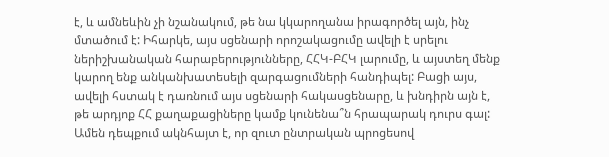է, և ամնեևին չի նշանակում, թե նա կկարողանա իրագործել այն, ինչ մտածում է: Իհարկե, այս սցենարի որոշակացումը ավելի է սրելու ներիշխանական հարաբերությունները, ՀՀԿ-ԲՀԿ լարումը, և այստեղ մենք կարող ենք անկանխատեսելի զարգացումների հանդիպել: Բացի այս, ավելի հստակ է դառնում այս սցենարի հակասցենարը, և խնդիրն այն է, թե արդյոք ՀՀ քաղաքացիները կամք կունենա՞ն հրապարակ դուրս գալ: Ամեն դեպքում ակնհայտ է, որ զուտ ընտրական պրոցեսով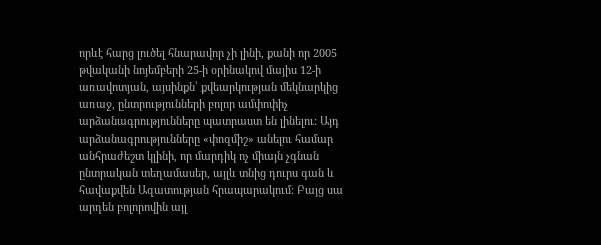որևէ հարց լուծել հնարավոր չի լինի, քանի որ 2005 թվականի նոյեմբերի 25-ի օրինակով մայիս 12-ի առավոտյան, այսինքն՝ քվեարկության մեկնարկից առաջ, ընտրությունների բոլոր ամփոփիչ արձանագրությունները պատրաստ են լինելու: Այդ արձանագրությունները «փոզմիշ» անելու համար անհրաժեշտ կլինի, որ մարդիկ ոչ միայն չգնան ընտրական տեղամասեր, այլև տնից դուրս գան և հավաքվեն Ազատության հրապարակում: Բայց սա արդեն բոլորովին այլ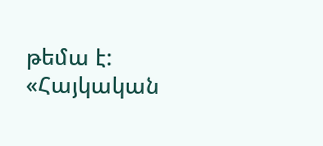թեմա է:
«Հայկական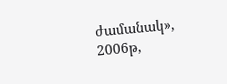ժամանակ», 2006թ,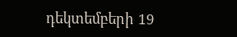դեկտեմբերի 19